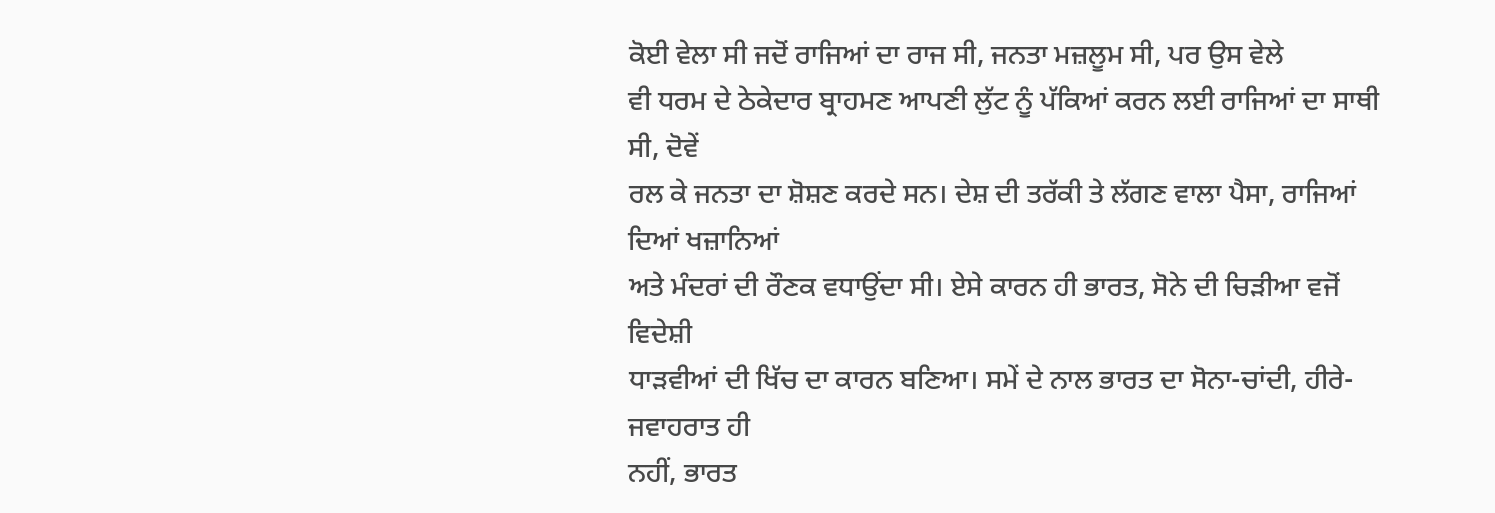ਕੋਈ ਵੇਲਾ ਸੀ ਜਦੋਂ ਰਾਜਿਆਂ ਦਾ ਰਾਜ ਸੀ, ਜਨਤਾ ਮਜ਼ਲੂਮ ਸੀ, ਪਰ ਉਸ ਵੇਲੇ
ਵੀ ਧਰਮ ਦੇ ਠੇਕੇਦਾਰ ਬ੍ਰਾਹਮਣ ਆਪਣੀ ਲੁੱਟ ਨੂੰ ਪੱਕਿਆਂ ਕਰਨ ਲਈ ਰਾਜਿਆਂ ਦਾ ਸਾਥੀ ਸੀ, ਦੋਵੇਂ
ਰਲ ਕੇ ਜਨਤਾ ਦਾ ਸ਼ੋਸ਼ਣ ਕਰਦੇ ਸਨ। ਦੇਸ਼ ਦੀ ਤਰੱਕੀ ਤੇ ਲੱਗਣ ਵਾਲਾ ਪੈਸਾ, ਰਾਜਿਆਂ ਦਿਆਂ ਖਜ਼ਾਨਿਆਂ
ਅਤੇ ਮੰਦਰਾਂ ਦੀ ਰੌਣਕ ਵਧਾਉਂਦਾ ਸੀ। ਏਸੇ ਕਾਰਨ ਹੀ ਭਾਰਤ, ਸੋਨੇ ਦੀ ਚਿੜੀਆ ਵਜੋਂ ਵਿਦੇਸ਼ੀ
ਧਾੜਵੀਆਂ ਦੀ ਖਿੱਚ ਦਾ ਕਾਰਨ ਬਣਿਆ। ਸਮੇਂ ਦੇ ਨਾਲ ਭਾਰਤ ਦਾ ਸੋਨਾ-ਚਾਂਦੀ, ਹੀਰੇ- ਜਵਾਹਰਾਤ ਹੀ
ਨਹੀਂ, ਭਾਰਤ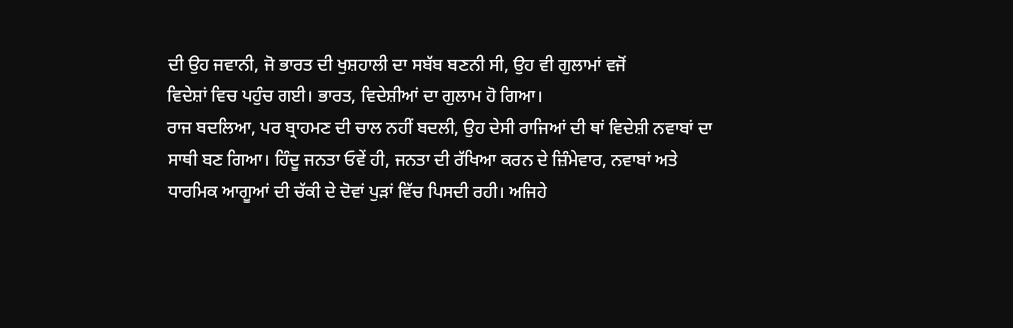ਦੀ ਉਹ ਜਵਾਨੀ, ਜੋ ਭਾਰਤ ਦੀ ਖੁਸ਼ਹਾਲੀ ਦਾ ਸਬੱਬ ਬਣਨੀ ਸੀ, ਉਹ ਵੀ ਗੁਲਾਮਾਂ ਵਜੋਂ
ਵਿਦੇਸ਼ਾਂ ਵਿਚ ਪਹੁੰਚ ਗਈ। ਭਾਰਤ, ਵਿਦੇਸ਼ੀਆਂ ਦਾ ਗੁਲਾਮ ਹੋ ਗਿਆ।
ਰਾਜ ਬਦਲਿਆ, ਪਰ ਬ੍ਰਾਹਮਣ ਦੀ ਚਾਲ ਨਹੀਂ ਬਦਲੀ, ਉਹ ਦੇਸੀ ਰਾਜਿਆਂ ਦੀ ਥਾਂ ਵਿਦੇਸ਼ੀ ਨਵਾਬਾਂ ਦਾ
ਸਾਥੀ ਬਣ ਗਿਆ। ਹਿੰਦੂ ਜਨਤਾ ਓਵੇਂ ਹੀ, ਜਨਤਾ ਦੀ ਰੱਖਿਆ ਕਰਨ ਦੇ ਜ਼ਿੰਮੇਵਾਰ, ਨਵਾਬਾਂ ਅਤੇ
ਧਾਰਮਿਕ ਆਗੂਆਂ ਦੀ ਚੱਕੀ ਦੇ ਦੋਵਾਂ ਪੁੜਾਂ ਵਿੱਚ ਪਿਸਦੀ ਰਹੀ। ਅਜਿਹੇ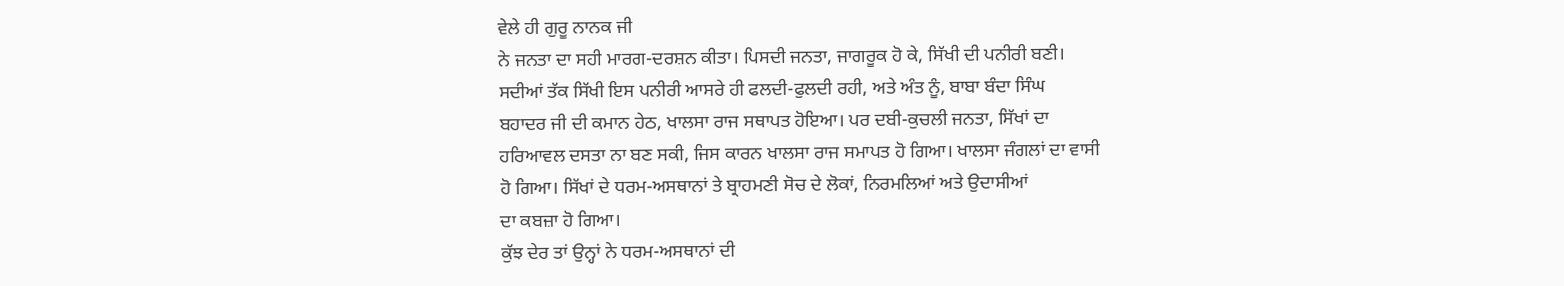ਵੇਲੇ ਹੀ ਗੁਰੂ ਨਾਨਕ ਜੀ
ਨੇ ਜਨਤਾ ਦਾ ਸਹੀ ਮਾਰਗ-ਦਰਸ਼ਨ ਕੀਤਾ। ਪਿਸਦੀ ਜਨਤਾ, ਜਾਗਰੂਕ ਹੋ ਕੇ, ਸਿੱਖੀ ਦੀ ਪਨੀਰੀ ਬਣੀ।
ਸਦੀਆਂ ਤੱਕ ਸਿੱਖੀ ਇਸ ਪਨੀਰੀ ਆਸਰੇ ਹੀ ਫਲਦੀ-ਫੁਲਦੀ ਰਹੀ, ਅਤੇ ਅੰਤ ਨੂੰ, ਬਾਬਾ ਬੰਦਾ ਸਿੰਘ
ਬਹਾਦਰ ਜੀ ਦੀ ਕਮਾਨ ਹੇਠ, ਖਾਲਸਾ ਰਾਜ ਸਥਾਪਤ ਹੋਇਆ। ਪਰ ਦਬੀ-ਕੁਚਲੀ ਜਨਤਾ, ਸਿੱਖਾਂ ਦਾ
ਹਰਿਆਵਲ ਦਸਤਾ ਨਾ ਬਣ ਸਕੀ, ਜਿਸ ਕਾਰਨ ਖਾਲਸਾ ਰਾਜ ਸਮਾਪਤ ਹੋ ਗਿਆ। ਖਾਲਸਾ ਜੰਗਲਾਂ ਦਾ ਵਾਸੀ
ਹੋ ਗਿਆ। ਸਿੱਖਾਂ ਦੇ ਧਰਮ-ਅਸਥਾਨਾਂ ਤੇ ਬ੍ਰਾਹਮਣੀ ਸੋਚ ਦੇ ਲੋਕਾਂ, ਨਿਰਮਲਿਆਂ ਅਤੇ ਉਦਾਸੀਆਂ
ਦਾ ਕਬਜ਼ਾ ਹੋ ਗਿਆ।
ਕੁੱਝ ਦੇਰ ਤਾਂ ਉਨ੍ਹਾਂ ਨੇ ਧਰਮ-ਅਸਥਾਨਾਂ ਦੀ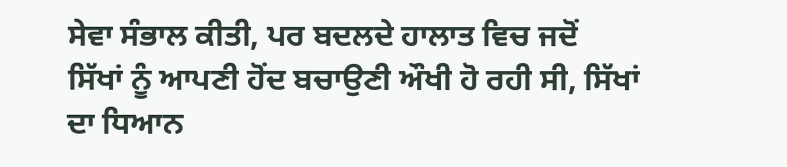ਸੇਵਾ ਸੰਭਾਲ ਕੀਤੀ, ਪਰ ਬਦਲਦੇ ਹਾਲਾਤ ਵਿਚ ਜਦੋਂ
ਸਿੱਖਾਂ ਨੂੰ ਆਪਣੀ ਹੋਂਦ ਬਚਾਉਣੀ ਔਖੀ ਹੋ ਰਹੀ ਸੀ, ਸਿੱਖਾਂ ਦਾ ਧਿਆਨ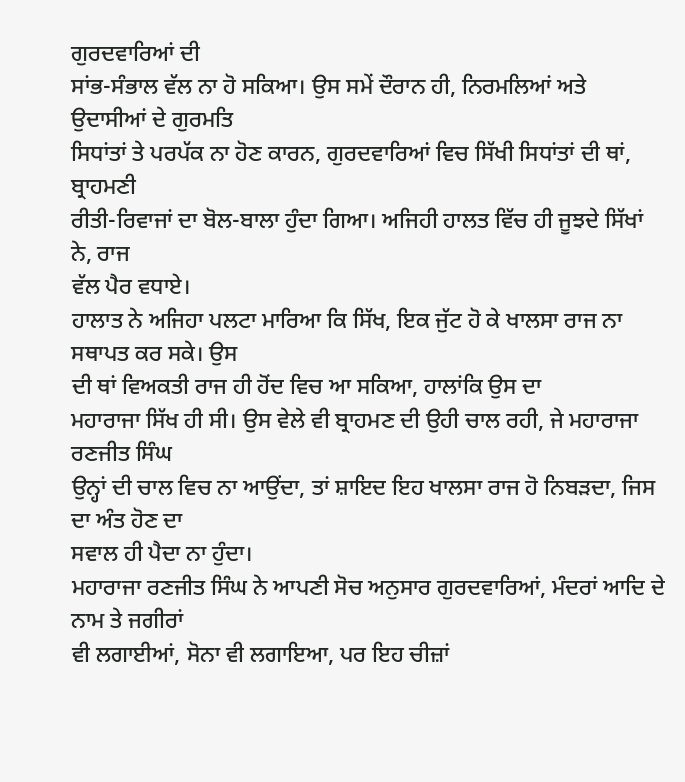ਗੁਰਦਵਾਰਿਆਂ ਦੀ
ਸਾਂਭ-ਸੰਭਾਲ ਵੱਲ ਨਾ ਹੋ ਸਕਿਆ। ਉਸ ਸਮੇਂ ਦੌਰਾਨ ਹੀ, ਨਿਰਮਲਿਆਂ ਅਤੇ ਉਦਾਸੀਆਂ ਦੇ ਗੁਰਮਤਿ
ਸਿਧਾਂਤਾਂ ਤੇ ਪਰਪੱਕ ਨਾ ਹੋਣ ਕਾਰਨ, ਗੁਰਦਵਾਰਿਆਂ ਵਿਚ ਸਿੱਖੀ ਸਿਧਾਂਤਾਂ ਦੀ ਥਾਂ, ਬ੍ਰਾਹਮਣੀ
ਰੀਤੀ-ਰਿਵਾਜਾਂ ਦਾ ਬੋਲ-ਬਾਲਾ ਹੁੰਦਾ ਗਿਆ। ਅਜਿਹੀ ਹਾਲਤ ਵਿੱਚ ਹੀ ਜੂਝਦੇ ਸਿੱਖਾਂ ਨੇ, ਰਾਜ
ਵੱਲ ਪੈਰ ਵਧਾਏ।
ਹਾਲਾਤ ਨੇ ਅਜਿਹਾ ਪਲਟਾ ਮਾਰਿਆ ਕਿ ਸਿੱਖ, ਇਕ ਜੁੱਟ ਹੋ ਕੇ ਖਾਲਸਾ ਰਾਜ ਨਾ ਸਥਾਪਤ ਕਰ ਸਕੇ। ਉਸ
ਦੀ ਥਾਂ ਵਿਅਕਤੀ ਰਾਜ ਹੀ ਹੋਂਦ ਵਿਚ ਆ ਸਕਿਆ, ਹਾਲਾਂਕਿ ਉਸ ਦਾ
ਮਹਾਰਾਜਾ ਸਿੱਖ ਹੀ ਸੀ। ਉਸ ਵੇਲੇ ਵੀ ਬ੍ਰਾਹਮਣ ਦੀ ਉਹੀ ਚਾਲ ਰਹੀ, ਜੇ ਮਹਾਰਾਜਾ ਰਣਜੀਤ ਸਿੰਘ
ਉਨ੍ਹਾਂ ਦੀ ਚਾਲ ਵਿਚ ਨਾ ਆਉਂਦਾ, ਤਾਂ ਸ਼ਾਇਦ ਇਹ ਖਾਲਸਾ ਰਾਜ ਹੋ ਨਿਬੜਦਾ, ਜਿਸ ਦਾ ਅੰਤ ਹੋਣ ਦਾ
ਸਵਾਲ ਹੀ ਪੈਦਾ ਨਾ ਹੁੰਦਾ।
ਮਹਾਰਾਜਾ ਰਣਜੀਤ ਸਿੰਘ ਨੇ ਆਪਣੀ ਸੋਚ ਅਨੁਸਾਰ ਗੁਰਦਵਾਰਿਆਂ, ਮੰਦਰਾਂ ਆਦਿ ਦੇ ਨਾਮ ਤੇ ਜਗੀਰਾਂ
ਵੀ ਲਗਾਈਆਂ, ਸੋਨਾ ਵੀ ਲਗਾਇਆ, ਪਰ ਇਹ ਚੀਜ਼ਾਂ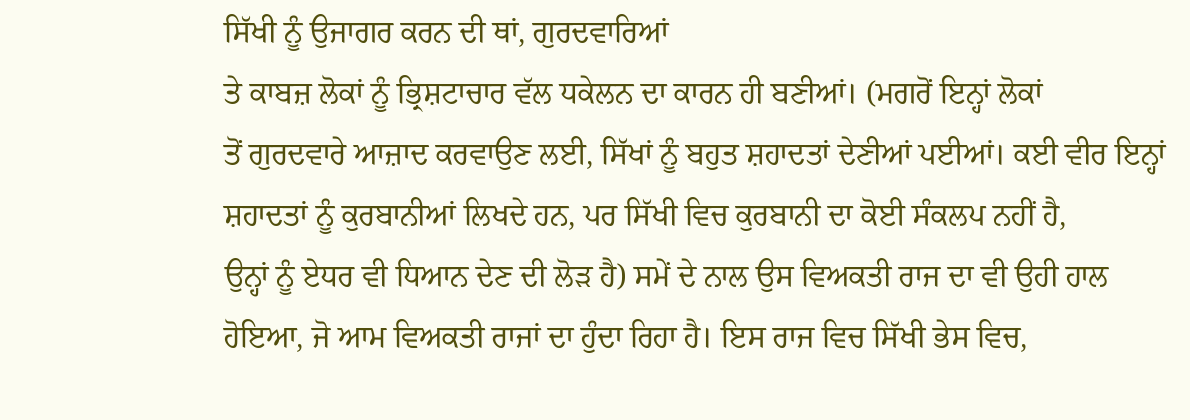ਸਿੱਖੀ ਨੂੰ ਉਜਾਗਰ ਕਰਨ ਦੀ ਥਾਂ, ਗੁਰਦਵਾਰਿਆਂ
ਤੇ ਕਾਬਜ਼ ਲੋਕਾਂ ਨੂੰ ਭ੍ਰਿਸ਼ਟਾਚਾਰ ਵੱਲ ਧਕੇਲਨ ਦਾ ਕਾਰਨ ਹੀ ਬਣੀਆਂ। (ਮਗਰੋਂ ਇਨ੍ਹਾਂ ਲੋਕਾਂ
ਤੋਂ ਗੁਰਦਵਾਰੇ ਆਜ਼ਾਦ ਕਰਵਾਉਣ ਲਈ, ਸਿੱਖਾਂ ਨੂੰ ਬਹੁਤ ਸ਼ਹਾਦਤਾਂ ਦੇਣੀਆਂ ਪਈਆਂ। ਕਈ ਵੀਰ ਇਨ੍ਹਾਂ
ਸ਼ਹਾਦਤਾਂ ਨੂੰ ਕੁਰਬਾਨੀਆਂ ਲਿਖਦੇ ਹਨ, ਪਰ ਸਿੱਖੀ ਵਿਚ ਕੁਰਬਾਨੀ ਦਾ ਕੋਈ ਸੰਕਲਪ ਨਹੀਂ ਹੈ,
ਉਨ੍ਹਾਂ ਨੂੰ ਏਧਰ ਵੀ ਧਿਆਨ ਦੇਣ ਦੀ ਲੋੜ ਹੈ) ਸਮੇਂ ਦੇ ਨਾਲ ਉਸ ਵਿਅਕਤੀ ਰਾਜ ਦਾ ਵੀ ਉਹੀ ਹਾਲ
ਹੋਇਆ, ਜੋ ਆਮ ਵਿਅਕਤੀ ਰਾਜਾਂ ਦਾ ਹੁੰਦਾ ਰਿਹਾ ਹੈ। ਇਸ ਰਾਜ ਵਿਚ ਸਿੱਖੀ ਭੇਸ ਵਿਚ,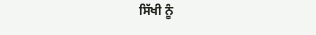ਸਿੱਖੀ ਨੂੰ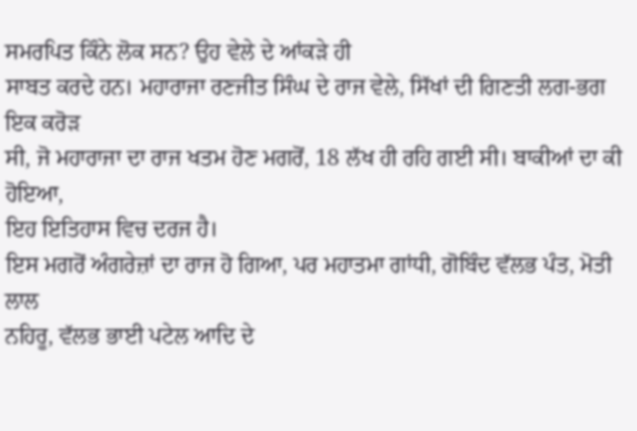ਸਮਰਪਿਤ ਕਿੰਨੇ ਲੋਕ ਸਨ? ਉਹ ਵੇਲੇ ਦੇ ਆਂਕੜੇ ਹੀ
ਸਾਬਤ ਕਰਦੇ ਹਨ। ਮਹਾਰਾਜਾ ਰਣਜੀਤ ਸਿੰਘ ਦੇ ਰਾਜ ਵੇਲੇ, ਸਿੱਖਾਂ ਦੀ ਗਿਣਤੀ ਲਗ-ਭਗ ਇਕ ਕਰੋੜ
ਸੀ, ਜੋ ਮਹਾਰਾਜਾ ਦਾ ਰਾਜ ਖਤਮ ਹੋਣ ਮਗਰੋਂ, 18 ਲੱਖ ਹੀ ਰਹਿ ਗਈ ਸੀ। ਬਾਕੀਆਂ ਦਾ ਕੀ ਹੋਇਆ,
ਇਹ ਇਤਿਹਾਸ ਵਿਚ ਦਰਜ ਹੈ।
ਇਸ ਮਗਰੋਂ ਅੰਗਰੇਜ਼ਾਂ ਦਾ ਰਾਜ ਹੋ ਗਿਆ, ਪਰ ਮਹਾਤਮਾ ਗਾਂਧੀ, ਗੋਬਿੰਦ ਵੱਲਭ ਪੰਤ, ਮੋਤੀ ਲਾਲ
ਨਹਿਰੂ, ਵੱਲਭ ਭਾਈ ਪਟੇਲ ਆਦਿ ਦੇ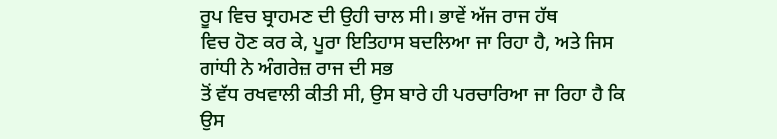ਰੂਪ ਵਿਚ ਬ੍ਰਾਹਮਣ ਦੀ ਉਹੀ ਚਾਲ ਸੀ। ਭਾਵੇਂ ਅੱਜ ਰਾਜ ਹੱਥ
ਵਿਚ ਹੋਣ ਕਰ ਕੇ, ਪੂਰਾ ਇਤਿਹਾਸ ਬਦਲਿਆ ਜਾ ਰਿਹਾ ਹੈ, ਅਤੇ ਜਿਸ ਗਾਂਧੀ ਨੇ ਅੰਗਰੇਜ਼ ਰਾਜ ਦੀ ਸਭ
ਤੋਂ ਵੱਧ ਰਖਵਾਲੀ ਕੀਤੀ ਸੀ, ਉਸ ਬਾਰੇ ਹੀ ਪਰਚਾਰਿਆ ਜਾ ਰਿਹਾ ਹੈ ਕਿ ਉਸ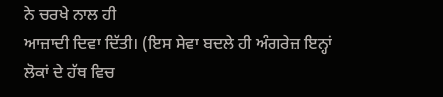ਨੇ ਚਰਖੇ ਨਾਲ ਹੀ
ਆਜ਼ਾਦੀ ਦਿਵਾ ਦਿੱਤੀ। (ਇਸ ਸੇਵਾ ਬਦਲੇ ਹੀ ਅੰਗਰੇਜ਼ ਇਨ੍ਹਾਂ ਲੋਕਾਂ ਦੇ ਹੱਥ ਵਿਚ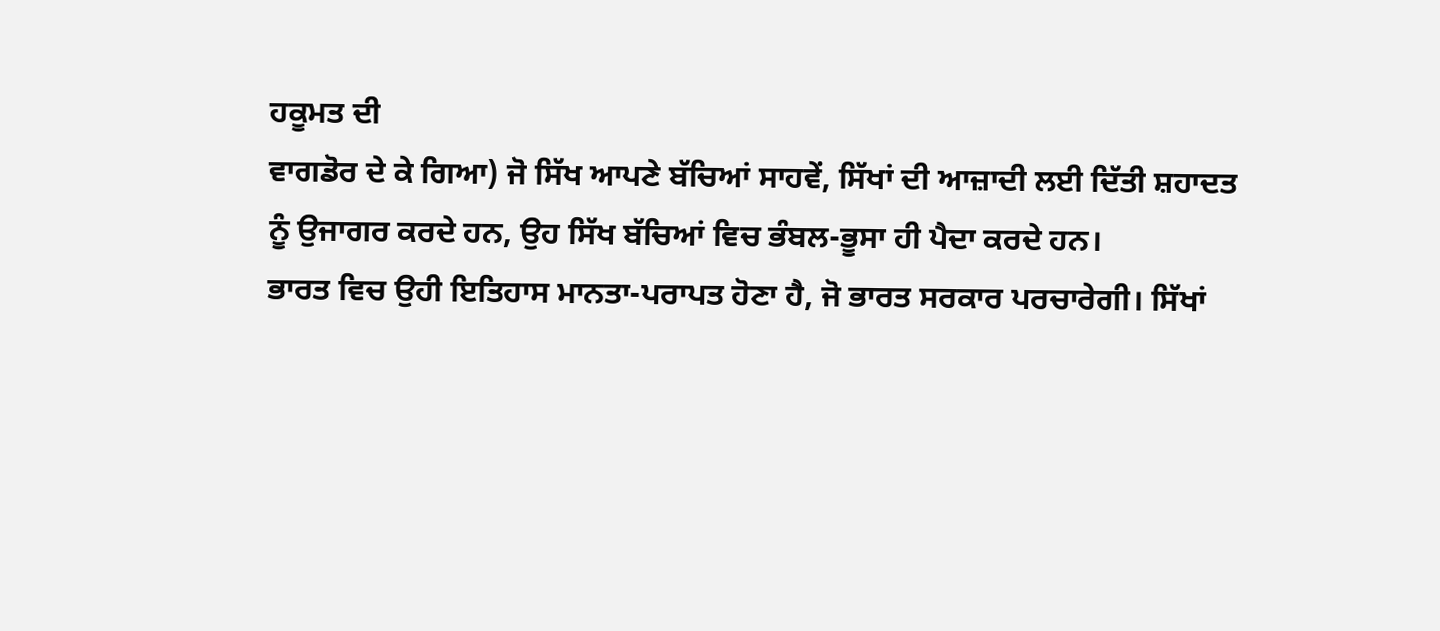ਹਕੂਮਤ ਦੀ
ਵਾਗਡੋਰ ਦੇ ਕੇ ਗਿਆ) ਜੋ ਸਿੱਖ ਆਪਣੇ ਬੱਚਿਆਂ ਸਾਹਵੇਂ, ਸਿੱਖਾਂ ਦੀ ਆਜ਼ਾਦੀ ਲਈ ਦਿੱਤੀ ਸ਼ਹਾਦਤ
ਨੂੰ ਉਜਾਗਰ ਕਰਦੇ ਹਨ, ਉਹ ਸਿੱਖ ਬੱਚਿਆਂ ਵਿਚ ਭੰਬਲ-ਭੂਸਾ ਹੀ ਪੈਦਾ ਕਰਦੇ ਹਨ।
ਭਾਰਤ ਵਿਚ ਉਹੀ ਇਤਿਹਾਸ ਮਾਨਤਾ-ਪਰਾਪਤ ਹੋਣਾ ਹੈ, ਜੋ ਭਾਰਤ ਸਰਕਾਰ ਪਰਚਾਰੇਗੀ। ਸਿੱਖਾਂ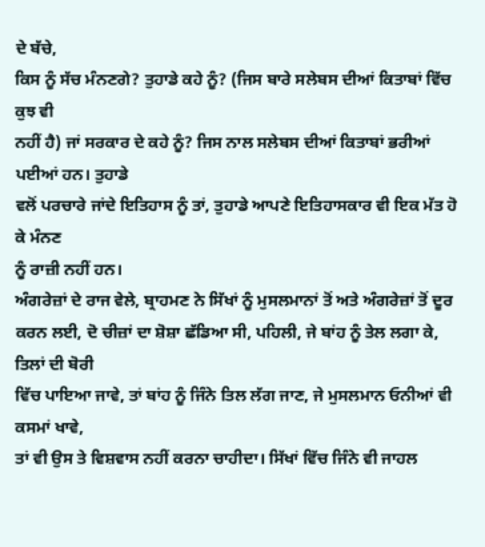ਦੇ ਬੱਚੇ,
ਕਿਸ ਨੂੰ ਸੱਚ ਮੰਨਣਗੇ? ਤੁਹਾਡੇ ਕਹੇ ਨੂੰ? (ਜਿਸ ਬਾਰੇ ਸਲੇਬਸ ਦੀਆਂ ਕਿਤਾਬਾਂ ਵਿੱਚ ਕੁਝ ਵੀ
ਨਹੀਂ ਹੈ) ਜਾਂ ਸਰਕਾਰ ਦੇ ਕਹੇ ਨੂੰ? ਜਿਸ ਨਾਲ ਸਲੇਬਸ ਦੀਆਂ ਕਿਤਾਬਾਂ ਭਰੀਆਂ ਪਈਆਂ ਹਨ। ਤੁਹਾਡੇ
ਵਲੋਂ ਪਰਚਾਰੇ ਜਾਂਦੇ ਇਤਿਹਾਸ ਨੂੰ ਤਾਂ, ਤੁਹਾਡੇ ਆਪਣੇ ਇਤਿਹਾਸਕਾਰ ਵੀ ਇਕ ਮੱਤ ਹੋ ਕੇ ਮੰਨਣ
ਨੂੰ ਰਾਜ਼ੀ ਨਹੀਂ ਹਨ।
ਅੰਗਰੇਜ਼ਾਂ ਦੇ ਰਾਜ ਵੇਲੇ, ਬ੍ਰਾਹਮਣ ਨੇ ਸਿੱਖਾਂ ਨੂੰ ਮੁਸਲਮਾਨਾਂ ਤੋਂ ਅਤੇ ਅੰਗਰੇਜ਼ਾਂ ਤੋਂ ਦੂਰ
ਕਰਨ ਲਈ, ਦੋ ਚੀਜ਼ਾਂ ਦਾ ਸ਼ੋਸ਼ਾ ਛੱਡਿਆ ਸੀ, ਪਹਿਲੀ, ਜੇ ਬਾਂਹ ਨੂੰ ਤੇਲ ਲਗਾ ਕੇ, ਤਿਲਾਂ ਦੀ ਬੋਰੀ
ਵਿੱਚ ਪਾਇਆ ਜਾਵੇ, ਤਾਂ ਬਾਂਹ ਨੂੰ ਜਿੰਨੇ ਤਿਲ ਲੱਗ ਜਾਣ, ਜੇ ਮੁਸਲਮਾਨ ਓਨੀਆਂ ਵੀ ਕਸਮਾਂ ਖਾਵੇ,
ਤਾਂ ਵੀ ਉਸ ਤੇ ਵਿਸ਼ਵਾਸ ਨਹੀਂ ਕਰਨਾ ਚਾਹੀਦਾ। ਸਿੱਖਾਂ ਵਿੱਚ ਜਿੰਨੇ ਵੀ ਜਾਹਲ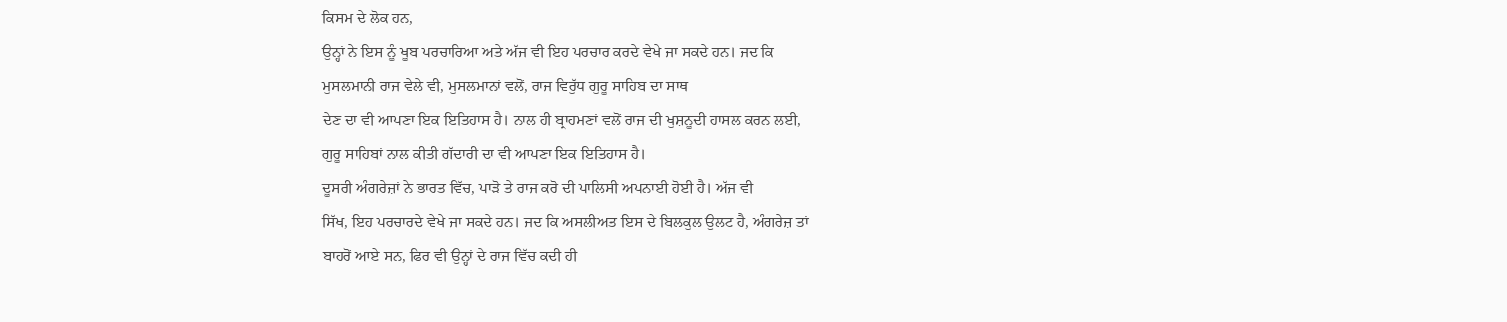ਕਿਸਮ ਦੇ ਲੋਕ ਹਨ,
ਉਨ੍ਹਾਂ ਨੇ ਇਸ ਨੂੰ ਖੂਬ ਪਰਚਾਰਿਆ ਅਤੇ ਅੱਜ ਵੀ ਇਹ ਪਰਚਾਰ ਕਰਦੇ ਵੇਖੇ ਜਾ ਸਕਦੇ ਹਨ। ਜਦ ਕਿ
ਮੁਸਲਮਾਨੀ ਰਾਜ ਵੇਲੇ ਵੀ, ਮੁਸਲਮਾਨਾਂ ਵਲੋਂ, ਰਾਜ ਵਿਰੁੱਧ ਗੁਰੂ ਸਾਹਿਬ ਦਾ ਸਾਥ
ਦੇਣ ਦਾ ਵੀ ਆਪਣਾ ਇਕ ਇਤਿਹਾਸ ਹੈ। ਨਾਲ ਹੀ ਬ੍ਰਾਹਮਣਾਂ ਵਲੋਂ ਰਾਜ ਦੀ ਖੁਸ਼ਨੂਦੀ ਹਾਸਲ ਕਰਨ ਲਈ,
ਗੁਰੂ ਸਾਹਿਬਾਂ ਨਾਲ ਕੀਤੀ ਗੱਦਾਰੀ ਦਾ ਵੀ ਆਪਣਾ ਇਕ ਇਤਿਹਾਸ ਹੈ।
ਦੂਸਰੀ ਅੰਗਰੇਜ਼ਾਂ ਨੇ ਭਾਰਤ ਵਿੱਚ, ਪਾੜੋ ਤੇ ਰਾਜ ਕਰੋ ਦੀ ਪਾਲਿਸੀ ਅਪਨਾਈ ਹੋਈ ਹੈ। ਅੱਜ ਵੀ
ਸਿੱਖ, ਇਹ ਪਰਚਾਰਦੇ ਵੇਖੇ ਜਾ ਸਕਦੇ ਹਨ। ਜਦ ਕਿ ਅਸਲੀਅਤ ਇਸ ਦੇ ਬਿਲਕੁਲ ਉਲਟ ਹੈ, ਅੰਗਰੇਜ਼ ਤਾਂ
ਬਾਹਰੋਂ ਆਏ ਸਨ, ਫਿਰ ਵੀ ਉਨ੍ਹਾਂ ਦੇ ਰਾਜ ਵਿੱਚ ਕਦੀ ਹੀ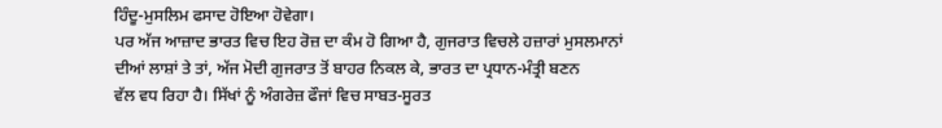ਹਿੰਦੂ-ਮੁਸਲਿਮ ਫਸਾਦ ਹੋਇਆ ਹੋਵੇਗਾ।
ਪਰ ਅੱਜ ਆਜ਼ਾਦ ਭਾਰਤ ਵਿਚ ਇਹ ਰੋਜ਼ ਦਾ ਕੰਮ ਹੋ ਗਿਆ ਹੈ, ਗੁਜਰਾਤ ਵਿਚਲੇ ਹਜ਼ਾਰਾਂ ਮੁਸਲਮਾਨਾਂ
ਦੀਆਂ ਲਾਸ਼ਾਂ ਤੇ ਤਾਂ, ਅੱਜ ਮੋਦੀ ਗੁਜਰਾਤ ਤੋਂ ਬਾਹਰ ਨਿਕਲ ਕੇ, ਭਾਰਤ ਦਾ ਪ੍ਰਧਾਨ-ਮੰਤ੍ਰੀ ਬਣਨ
ਵੱਲ ਵਧ ਰਿਹਾ ਹੈ। ਸਿੱਖਾਂ ਨੂੰ ਅੰਗਰੇਜ਼ ਫੌਜਾਂ ਵਿਚ ਸਾਬਤ-ਸੂਰਤ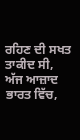ਰਹਿਣ ਦੀ ਸਖਤ ਤਾਕੀਦ ਸੀ,
ਅੱਜ ਆਜ਼ਾਦ ਭਾਰਤ ਵਿੱਚ,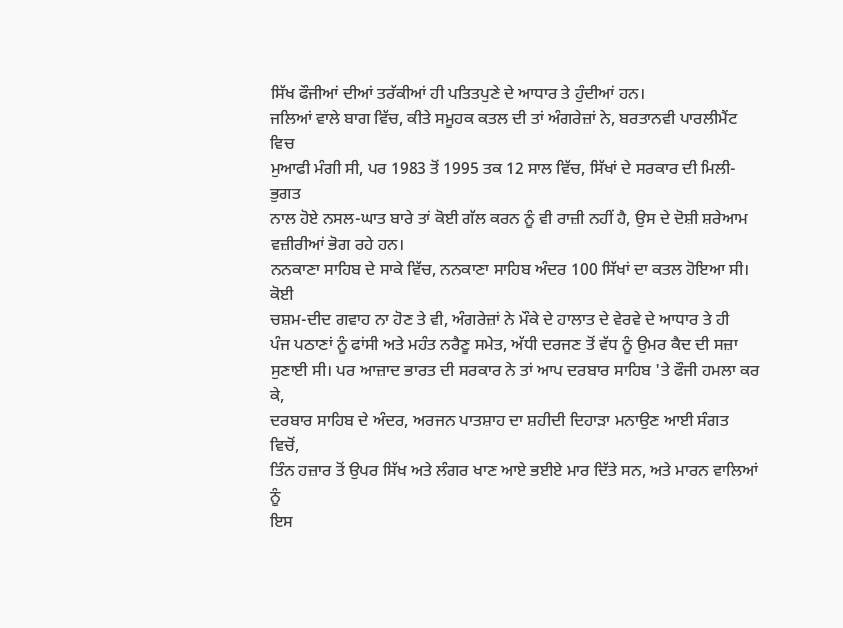ਸਿੱਖ ਫੌਜੀਆਂ ਦੀਆਂ ਤਰੱਕੀਆਂ ਹੀ ਪਤਿਤਪੁਣੇ ਦੇ ਆਧਾਰ ਤੇ ਹੁੰਦੀਆਂ ਹਨ।
ਜਲਿਆਂ ਵਾਲੇ ਬਾਗ ਵਿੱਚ, ਕੀਤੇ ਸਮੂਹਕ ਕਤਲ ਦੀ ਤਾਂ ਅੰਗਰੇਜ਼ਾਂ ਨੇ, ਬਰਤਾਨਵੀ ਪਾਰਲੀਮੈਂਟ ਵਿਚ
ਮੁਆਫੀ ਮੰਗੀ ਸੀ, ਪਰ 1983 ਤੋਂ 1995 ਤਕ 12 ਸਾਲ ਵਿੱਚ, ਸਿੱਖਾਂ ਦੇ ਸਰਕਾਰ ਦੀ ਮਿਲੀ-ਭੁਗਤ
ਨਾਲ ਹੋਏ ਨਸਲ-ਘਾਤ ਬਾਰੇ ਤਾਂ ਕੋਈ ਗੱਲ ਕਰਨ ਨੂੰ ਵੀ ਰਾਜ਼ੀ ਨਹੀਂ ਹੈ, ਉਸ ਦੇ ਦੋਸ਼ੀ ਸ਼ਰੇਆਮ
ਵਜ਼ੀਰੀਆਂ ਭੋਗ ਰਹੇ ਹਨ।
ਨਨਕਾਣਾ ਸਾਹਿਬ ਦੇ ਸਾਕੇ ਵਿੱਚ, ਨਨਕਾਣਾ ਸਾਹਿਬ ਅੰਦਰ 100 ਸਿੱਖਾਂ ਦਾ ਕਤਲ ਹੋਇਆ ਸੀ। ਕੋਈ
ਚਸ਼ਮ-ਦੀਦ ਗਵਾਹ ਨਾ ਹੋਣ ਤੇ ਵੀ, ਅੰਗਰੇਜ਼ਾਂ ਨੇ ਮੌਕੇ ਦੇ ਹਾਲਾਤ ਦੇ ਵੇਰਵੇ ਦੇ ਆਧਾਰ ਤੇ ਹੀ
ਪੰਜ ਪਠਾਣਾਂ ਨੂੰ ਫਾਂਸੀ ਅਤੇ ਮਹੰਤ ਨਰੈਣੂ ਸਮੇਤ, ਅੱਧੀ ਦਰਜਣ ਤੋਂ ਵੱਧ ਨੂੰ ਉਮਰ ਕੈਦ ਦੀ ਸਜ਼ਾ
ਸੁਣਾਈ ਸੀ। ਪਰ ਆਜ਼ਾਦ ਭਾਰਤ ਦੀ ਸਰਕਾਰ ਨੇ ਤਾਂ ਆਪ ਦਰਬਾਰ ਸਾਹਿਬ 'ਤੇ ਫੌਜੀ ਹਮਲਾ ਕਰ ਕੇ,
ਦਰਬਾਰ ਸਾਹਿਬ ਦੇ ਅੰਦਰ, ਅਰਜਨ ਪਾਤਸ਼ਾਹ ਦਾ ਸ਼ਹੀਦੀ ਦਿਹਾੜਾ ਮਨਾਉਣ ਆਈ ਸੰਗਤ ਵਿਚੋਂ,
ਤਿੰਨ ਹਜ਼ਾਰ ਤੋਂ ਉਪਰ ਸਿੱਖ ਅਤੇ ਲੰਗਰ ਖਾਣ ਆਏ ਭਈਏ ਮਾਰ ਦਿੱਤੇ ਸਨ, ਅਤੇ ਮਾਰਨ ਵਾਲਿਆਂ ਨੂੰ
ਇਸ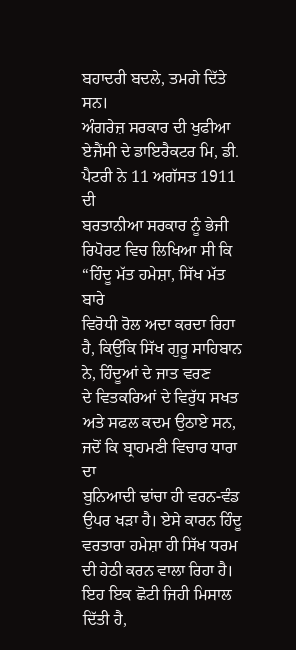ਬਹਾਦਰੀ ਬਦਲੇ, ਤਮਗੇ ਦਿੱਤੇ ਸਨ।
ਅੰਗਰੇਜ਼ ਸਰਕਾਰ ਦੀ ਖੁਫੀਆ ਏਜੈਂਸੀ ਦੇ ਡਾਇਰੈਕਟਰ ਮਿ, ਡੀ. ਪੈਟਰੀ ਨੇ 11 ਅਗੱਸਤ 1911 ਦੀ
ਬਰਤਾਨੀਆ ਸਰਕਾਰ ਨੂੰ ਭੇਜੀ ਰਿਪੋਰਟ ਵਿਚ ਲਿਖਿਆ ਸੀ ਕਿ “ਹਿੰਦੂ ਮੱਤ ਹਮੇਸ਼ਾ, ਸਿੱਖ ਮੱਤ ਬਾਰੇ
ਵਿਰੋਧੀ ਰੋਲ ਅਦਾ ਕਰਦਾ ਰਿਹਾ ਹੈ, ਕਿਉਂਕਿ ਸਿੱਖ ਗੁਰੂ ਸਾਹਿਬਾਨ ਨੇ, ਹਿੰਦੂਆਂ ਦੇ ਜਾਤ ਵਰਣ
ਦੇ ਵਿਤਕਰਿਆਂ ਦੇ ਵਿਰੁੱਧ ਸਖਤ ਅਤੇ ਸਫਲ ਕਦਮ ਉਠਾਏ ਸਨ, ਜਦੋਂ ਕਿ ਬ੍ਰਾਹਮਣੀ ਵਿਚਾਰ ਧਾਰਾ ਦਾ
ਬੁਨਿਆਦੀ ਢਾਂਚਾ ਹੀ ਵਰਨ-ਵੰਡ ਉਪਰ ਖੜਾ ਹੈ। ਏਸੇ ਕਾਰਨ ਹਿੰਦੂ ਵਰਤਾਰਾ ਹਮੇਸ਼ਾ ਹੀ ਸਿੱਖ ਧਰਮ
ਦੀ ਹੇਠੀ ਕਰਨ ਵਾਲਾ ਰਿਹਾ ਹੈ।
ਇਹ ਇਕ ਛੋਟੀ ਜਿਹੀ ਮਿਸਾਲ ਦਿੱਤੀ ਹੈ,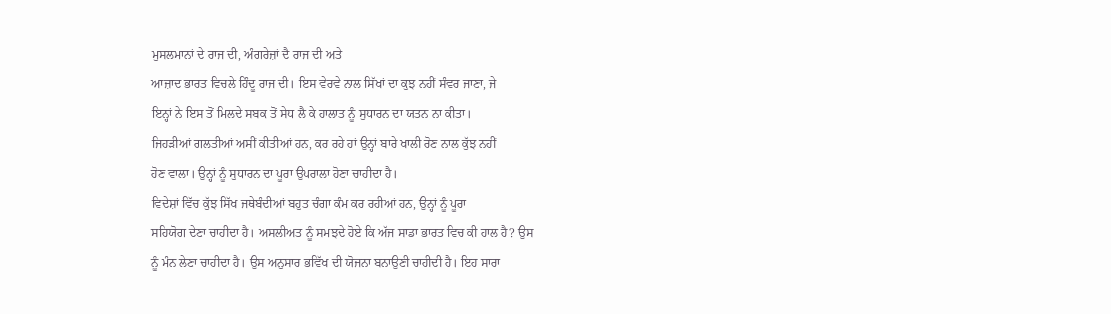ਮੁਸਲਮਾਨਾਂ ਦੇ ਰਾਜ ਦੀ, ਅੰਗਰੇਜ਼ਾਂ ਦੈ ਰਾਜ ਦੀ ਅਤੇ
ਆਜ਼ਾਦ ਭਾਰਤ ਵਿਚਲੇ ਹਿੰਦੂ ਰਾਜ ਦੀ। ਇਸ ਵੇਰਵੇ ਨਾਲ ਸਿੱਖਾਂ ਦਾ ਕੁਝ ਨਹੀਂ ਸੰਵਰ ਜਾਣਾ, ਜੇ
ਇਨ੍ਹਾਂ ਨੇ ਇਸ ਤੋਂ ਮਿਲਦੇ ਸਬਕ ਤੋਂ ਸੇਧ ਲੈ ਕੇ ਹਾਲਾਤ ਨੂੰ ਸੁਧਾਰਨ ਦਾ ਯਤਨ ਨਾ ਕੀਤਾ।
ਜਿਹੜੀਆਂ ਗਲਤੀਆਂ ਅਸੀਂ ਕੀਤੀਆਂ ਹਨ, ਕਰ ਰਹੇ ਹਾਂ ਉਨ੍ਹਾਂ ਬਾਰੇ ਖਾਲੀ ਰੋਣ ਨਾਲ ਕੁੱਝ ਨਹੀਂ
ਹੋਣ ਵਾਲਾ। ਉਨ੍ਹਾਂ ਨੂੰ ਸੁਧਾਰਨ ਦਾ ਪੂਰਾ ਉਪਰਾਲਾ ਹੋਣਾ ਚਾਹੀਦਾ ਹੈ।
ਵਿਦੇਸ਼ਾਂ ਵਿੱਚ ਕੁੱਝ ਸਿੱਖ ਜਥੇਬੰਦੀਆਂ ਬਹੁਤ ਚੰਗਾ ਕੰਮ ਕਰ ਰਹੀਆਂ ਹਨ, ਉਨ੍ਹਾਂ ਨੂੰ ਪੂਰਾ
ਸਹਿਯੋਗ ਦੇਣਾ ਚਾਹੀਦਾ ਹੈ। ਅਸਲੀਅਤ ਨੂੰ ਸਮਝਦੇ ਹੋਏ ਕਿ ਅੱਜ ਸਾਡਾ ਭਾਰਤ ਵਿਚ ਕੀ ਹਾਲ ਹੈ? ਉਸ
ਨੂੰ ਮੰਨ ਲੇਣਾ ਚਾਹੀਦਾ ਹੈ। ਉਸ ਅਨੁਸਾਰ ਭਵਿੱਖ ਦੀ ਯੋਜਨਾ ਬਨਾਉਣੀ ਚਾਹੀਦੀ ਹੈ। ਇਹ ਸਾਰਾ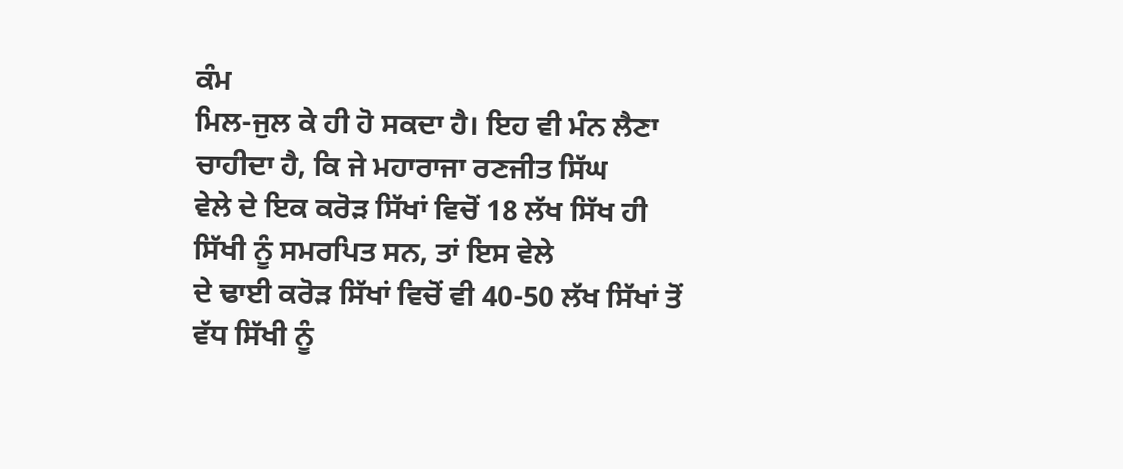ਕੰਮ
ਮਿਲ-ਜੁਲ ਕੇ ਹੀ ਹੋ ਸਕਦਾ ਹੈ। ਇਹ ਵੀ ਮੰਨ ਲੈਣਾ ਚਾਹੀਦਾ ਹੈ, ਕਿ ਜੇ ਮਹਾਰਾਜਾ ਰਣਜੀਤ ਸਿੱਘ
ਵੇਲੇ ਦੇ ਇਕ ਕਰੋੜ ਸਿੱਖਾਂ ਵਿਚੋਂ 18 ਲੱਖ ਸਿੱਖ ਹੀ ਸਿੱਖੀ ਨੂੰ ਸਮਰਪਿਤ ਸਨ, ਤਾਂ ਇਸ ਵੇਲੇ
ਦੇ ਢਾਈ ਕਰੋੜ ਸਿੱਖਾਂ ਵਿਚੋਂ ਵੀ 40-50 ਲੱਖ ਸਿੱਖਾਂ ਤੋਂ ਵੱਧ ਸਿੱਖੀ ਨੂੰ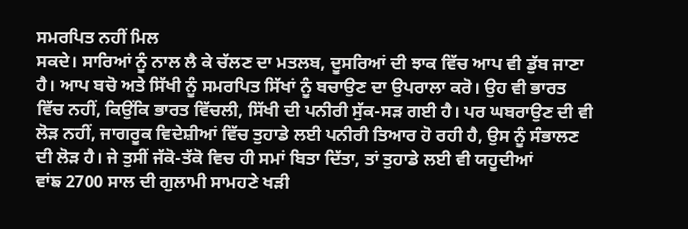ਸਮਰਪਿਤ ਨਹੀਂ ਮਿਲ
ਸਕਦੇ। ਸਾਰਿਆਂ ਨੂੰ ਨਾਲ ਲੈ ਕੇ ਚੱਲਣ ਦਾ ਮਤਲਬ, ਦੂਸਰਿਆਂ ਦੀ ਝਾਕ ਵਿੱਚ ਆਪ ਵੀ ਡੁੱਬ ਜਾਣਾ
ਹੈ। ਆਪ ਬਚੋ ਅਤੇ ਸਿੱਖੀ ਨੂੰ ਸਮਰਪਿਤ ਸਿੱਖਾਂ ਨੂੰ ਬਚਾਉਣ ਦਾ ਉਪਰਾਲਾ ਕਰੋ। ਉਹ ਵੀ ਭਾਰਤ
ਵਿੱਚ ਨਹੀਂ, ਕਿਉਂਕਿ ਭਾਰਤ ਵਿੱਚਲੀ, ਸਿੱਖੀ ਦੀ ਪਨੀਰੀ ਸੁੱਕ-ਸੜ ਗਈ ਹੈ। ਪਰ ਘਬਰਾਉਣ ਦੀ ਵੀ
ਲੋੜ ਨਹੀਂ, ਜਾਗਰੂਕ ਵਿਦੇਸ਼ੀਆਂ ਵਿੱਚ ਤੁਹਾਡੇ ਲਈ ਪਨੀਰੀ ਤਿਆਰ ਹੋ ਰਹੀ ਹੈ, ਉਸ ਨੂੰ ਸੰਭਾਲਣ
ਦੀ ਲੋੜ ਹੈ। ਜੇ ਤੁਸੀਂ ਜੱਕੋ-ਤੱਕੋ ਵਿਚ ਹੀ ਸਮਾਂ ਬਿਤਾ ਦਿੱਤਾ, ਤਾਂ ਤੁਹਾਡੇ ਲਈ ਵੀ ਯਹੂਦੀਆਂ
ਵਾਂਙ 2700 ਸਾਲ ਦੀ ਗੁਲਾਮੀ ਸਾਮਹਣੇ ਖੜੀ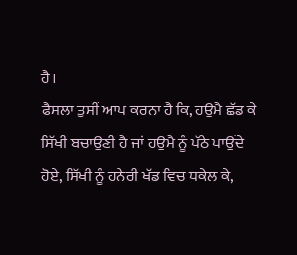ਹੈ।
ਫੈਸਲਾ ਤੁਸੀਂ ਆਪ ਕਰਨਾ ਹੈ ਕਿ, ਹਉਮੈ ਛੱਡ ਕੇ ਸਿੱਖੀ ਬਚਾਉਣੀ ਹੈ ਜਾਂ ਹਉਮੈ ਨੂੰ ਪੱਠੇ ਪਾਉਂਦੇ
ਹੋਏ, ਸਿੱਖੀ ਨੂੰ ਹਨੇਰੀ ਖੱਡ ਵਿਚ ਧਕੇਲ ਕੇ,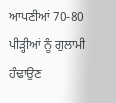ਆਪਣੀਆਂ 70-80 ਪੀੜ੍ਹੀਆਂ ਨੂੰ ਗੁਲਾਮੀ ਹੰਢਾਉਣ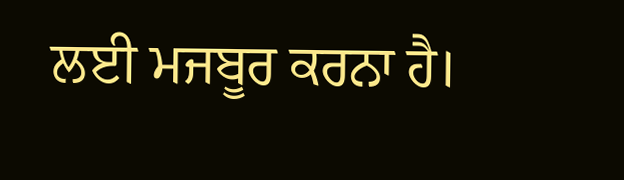ਲਈ ਮਜਬੂਰ ਕਰਨਾ ਹੈ।